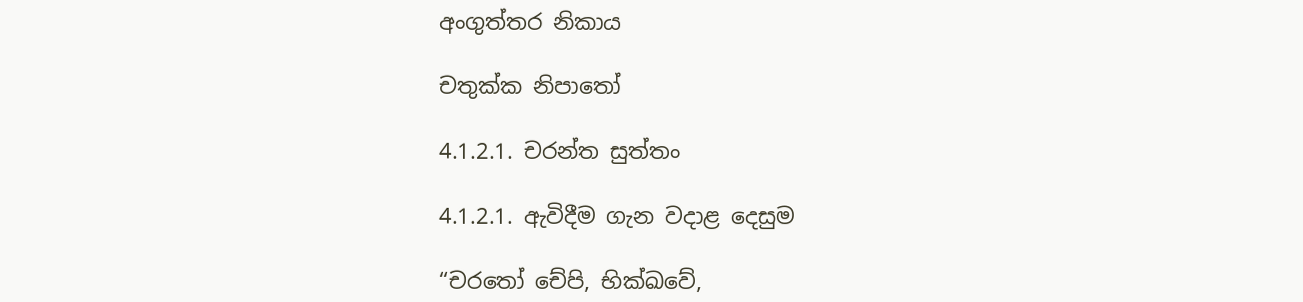අංගුත්තර නිකාය

චතුක්ක නිපාතෝ

4.1.2.1. චරන්ත සුත්තං

4.1.2.1. ඇවිදීම ගැන වදාළ දෙසුම

“චරතෝ චේපි, භික්ඛවේ,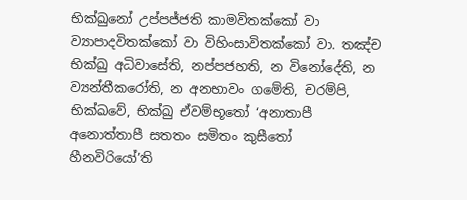භික්ඛුනෝ උප්පජ්ජති කාමවිතක්කෝ වා ව්‍යාපාදවිතක්කෝ වා විහිංසාවිතක්කෝ වා. තඤ්ච භික්ඛු අධිවාසේති, නප්පජහති, න විනෝදේති, න ව්‍යන්තීකරෝති, න අනභාවං ගමේති, චරම්පි, භික්ඛවේ, භික්ඛු ඒවම්භූතෝ ‘අනාතාපී අනොත්තාපී සතතං සමිතං කුසීතෝ හීනවිරියෝ’ති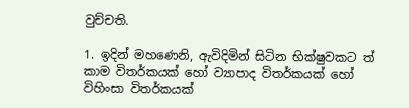වුච්චති.

1. ඉදින් මහණෙනි, ඇවිදිමින් සිටින භික්ෂුවකට ත් කාම විතර්කයක් හෝ ව්‍යාපාද විතර්කයක් හෝ විහිංසා විතර්කයක්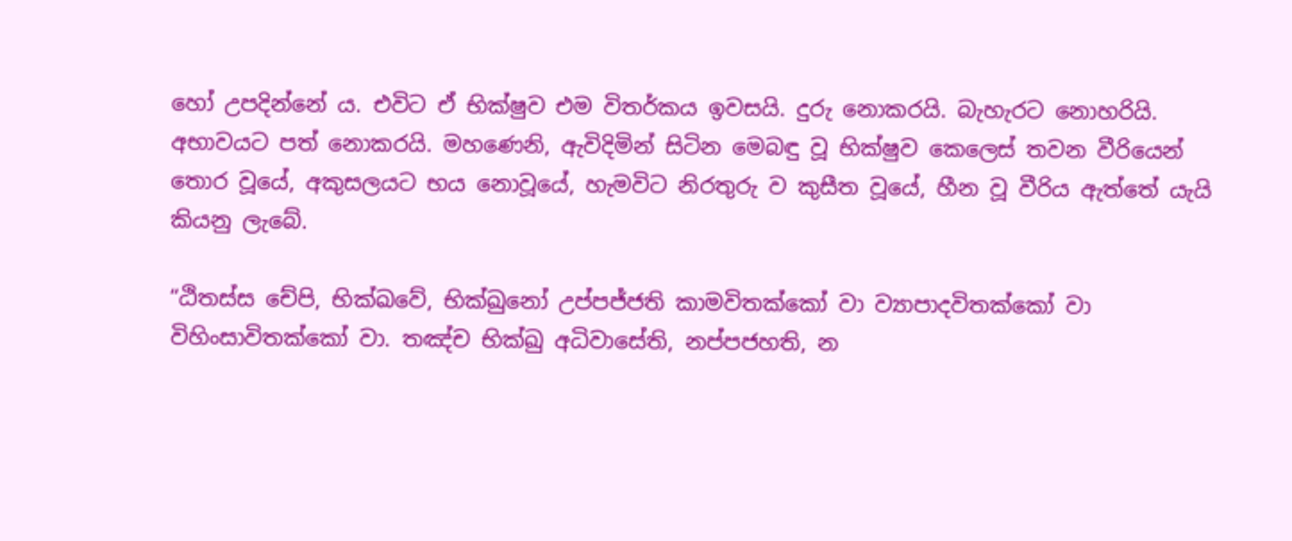හෝ උපදින්නේ ය. එවිට ඒ භික්ෂුව එම විතර්කය ඉවසයි. දුරු නොකරයි. බැහැරට නොහරියි. අභාවයට පත් නොකරයි. මහණෙනි, ඇවිදිමින් සිටින මෙබඳු වූ භික්ෂුව කෙලෙස් තවන වීරියෙන් තොර වූයේ, අකුසලයට භය නොවූයේ, හැමවිට නිරතුරු ව කුසීත වූයේ, හීන වූ වීරිය ඇත්තේ යැයි කියනු ලැබේ.

“ඨිතස්ස චේපි, භික්ඛවේ, භික්ඛුනෝ උප්පජ්ජති කාමවිතක්කෝ වා ව්‍යාපාදවිතක්කෝ වා විහිංසාවිතක්කෝ වා. තඤ්ච භික්ඛු අධිවාසේති, නප්පජහති, න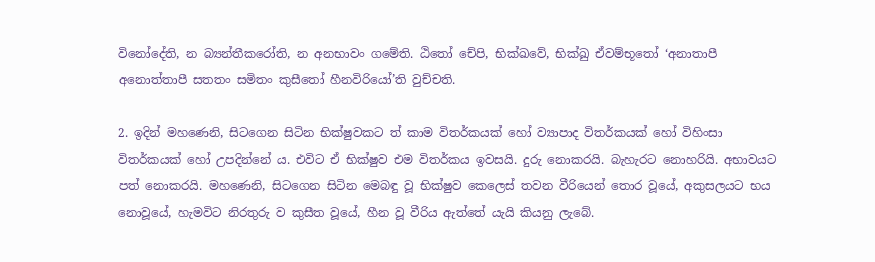විනෝදේති, න බ්‍යන්තීකරෝති, න අනභාවං ගමේති. ඨිතෝ චේපි, භික්ඛවේ, භික්ඛු ඒවම්භූතෝ ‘අනාතාපී අනොත්තාපී සතතං සමිතං කුසීතෝ හීනවිරියෝ’ති වුච්චති.

2. ඉදින් මහණෙනි, සිටගෙන සිටින භික්ෂුවකට ත් කාම විතර්කයක් හෝ ව්‍යාපාද විතර්කයක් හෝ විහිංසා විතර්කයක් හෝ උපදින්නේ ය. එවිට ඒ භික්ෂුව එම විතර්කය ඉවසයි. දුරු නොකරයි. බැහැරට නොහරියි. අභාවයට පත් නොකරයි. මහණෙනි, සිටගෙන සිටින මෙබඳු වූ භික්ෂුව කෙලෙස් තවන වීරියෙන් තොර වූයේ, අකුසලයට භය නොවූයේ, හැමවිට නිරතුරු ව කුසීත වූයේ, හීන වූ වීරිය ඇත්තේ යැයි කියනු ලැබේ.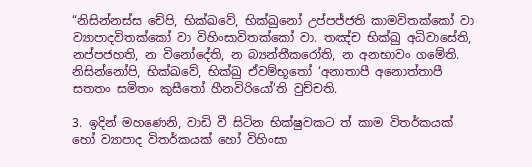“නිසින්නස්ස චේපි, භික්ඛවේ, භික්ඛුනෝ උප්පජ්ජති කාමවිතක්කෝ වා ව්‍යාපාදවිතක්කෝ වා විහිංසාවිතක්කෝ වා. තඤ්ච භික්ඛු අධිවාසේති, නප්පජහති, න විනෝදේති, න බ්‍යන්තීකරෝති, න අනභාවං ගමේති. නිසින්නෝපි, භික්ඛවේ, භික්ඛු ඒවම්භූතෝ ‘අනාතාපී අනොත්තාපී සතතං සමිතං කුසීතෝ හීනවිරියෝ’ති වුච්චති.

3. ඉදින් මහණෙනි, වාඩි වී සිටින භික්ෂුවකට ත් කාම විතර්කයක් හෝ ව්‍යාපාද විතර්කයක් හෝ විහිංසා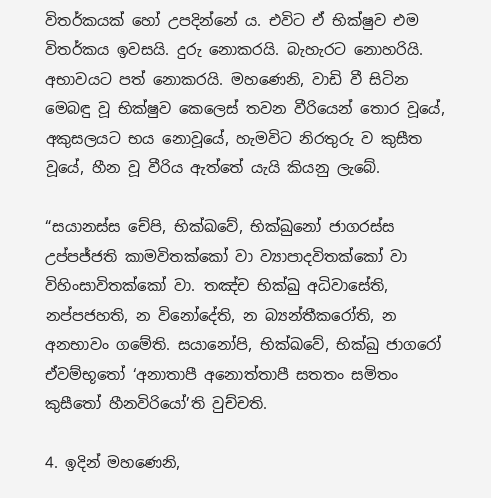විතර්කයක් හෝ උපදින්නේ ය. එවිට ඒ භික්ෂුව එම විතර්කය ඉවසයි. දුරු නොකරයි. බැහැරට නොහරියි. අභාවයට පත් නොකරයි. මහණෙනි, වාඩි වී සිටින මෙබඳු වූ භික්ෂුව කෙලෙස් තවන වීරියෙන් තොර වූයේ, අකුසලයට භය නොවූයේ, හැමවිට නිරතුරු ව කුසීත වූයේ, හීන වූ වීරිය ඇත්තේ යැයි කියනු ලැබේ.

“සයානස්ස චේපි, භික්ඛවේ, භික්ඛුනෝ ජාගරස්ස උප්පජ්ජති කාමවිතක්කෝ වා ව්‍යාපාදවිතක්කෝ වා විහිංසාවිතක්කෝ වා. තඤ්ච භික්ඛු අධිවාසේති, නප්පජහති, න විනෝදේති, න බ්‍යන්තීකරෝති, න අනභාවං ගමේති. සයානෝපි, භික්ඛවේ, භික්ඛු ජාගරෝ ඒවම්භූතෝ ‘අනාතාපී අනොත්තාපී සතතං සමිතං කුසීතෝ හීනවිරියෝ’ති වුච්චති.

4. ඉදින් මහණෙනි,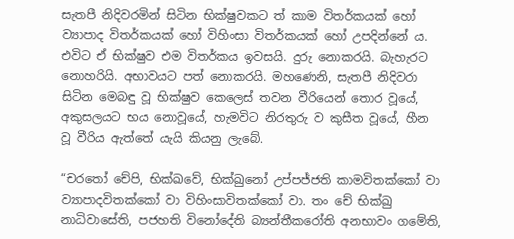සැතපී නිදිවරමින් සිටින භික්ෂුවකට ත් කාම විතර්කයක් හෝ ව්‍යාපාද විතර්කයක් හෝ විහිංසා විතර්කයක් හෝ උපදින්නේ ය. එවිට ඒ භික්ෂුව එම විතර්කය ඉවසයි. දුරු නොකරයි. බැහැරට නොහරියි. අභාවයට පත් නොකරයි. මහණෙනි, සැතපී නිදිවරා සිටින මෙබඳු වූ භික්ෂුව කෙලෙස් තවන වීරියෙන් තොර වූයේ, අකුසලයට භය නොවූයේ, හැමවිට නිරතුරු ව කුසීත වූයේ, හීන වූ වීරිය ඇත්තේ යැයි කියනු ලැබේ.

“චරතෝ චේපි, භික්ඛවේ, භික්ඛුනෝ උප්පජ්ජති කාමවිතක්කෝ වා ව්‍යාපාදවිතක්කෝ වා විහිංසාවිතක්කෝ වා. තං චේ භික්ඛු නාධිවාසේති, පජහති විනෝදේති බ්‍යන්තීකරෝති අනභාවං ගමේති,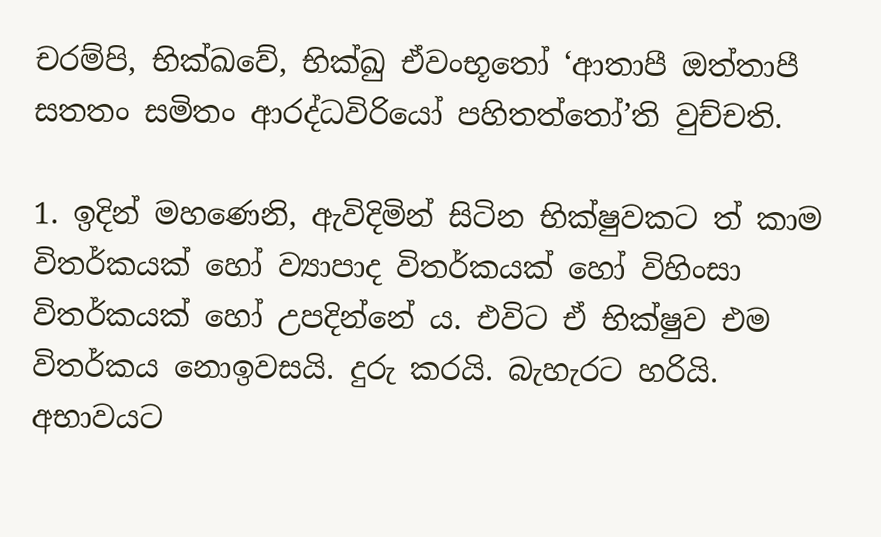චරම්පි, භික්ඛවේ, භික්ඛු ඒවංභූතෝ ‘ආතාපී ඔත්තාපී සතතං සමිතං ආරද්ධවිරියෝ පහිතත්තෝ’ති වුච්චති.

1. ඉදින් මහණෙනි, ඇවිදිමින් සිටින භික්ෂුවකට ත් කාම විතර්කයක් හෝ ව්‍යාපාද විතර්කයක් හෝ විහිංසා විතර්කයක් හෝ උපදින්නේ ය. එවිට ඒ භික්ෂුව එම විතර්කය නොඉවසයි. දුරු කරයි. බැහැරට හරියි. අභාවයට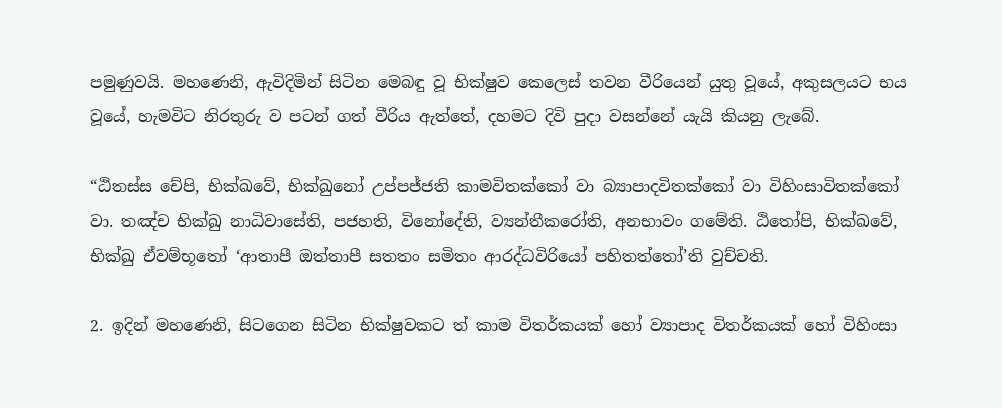පමුණුවයි. මහණෙනි, ඇවිදිමින් සිටින මෙබඳු වූ භික්ෂුව කෙලෙස් තවන වීරියෙන් යුතු වූයේ, අකුසලයට භය වූයේ, හැමවිට නිරතුරු ව පටන් ගත් වීරිය ඇත්තේ, දහමට දිවි පුදා වසන්නේ යැයි කියනු ලැබේ.

“ඨිතස්ස චේපි, භික්ඛවේ, භික්ඛුනෝ උප්පජ්ජති කාමවිතක්කෝ වා බ්‍යාපාදවිතක්කෝ වා විහිංසාවිතක්කෝ වා. තඤ්ච භික්ඛු නාධිවාසේති, පජහති, විනෝදේති, ව්‍යන්තීකරෝති, අනභාවං ගමේති. ඨිතෝපි, භික්ඛවේ, භික්ඛු ඒවම්භූතෝ ‘ආතාපී ඔත්තාපී සතතං සමිතං ආරද්ධවිරියෝ පහිතත්තෝ’ති වුච්චති.

2. ඉදින් මහණෙනි, සිටගෙන සිටින භික්ෂුවකට ත් කාම විතර්කයක් හෝ ව්‍යාපාද විතර්කයක් හෝ විහිංසා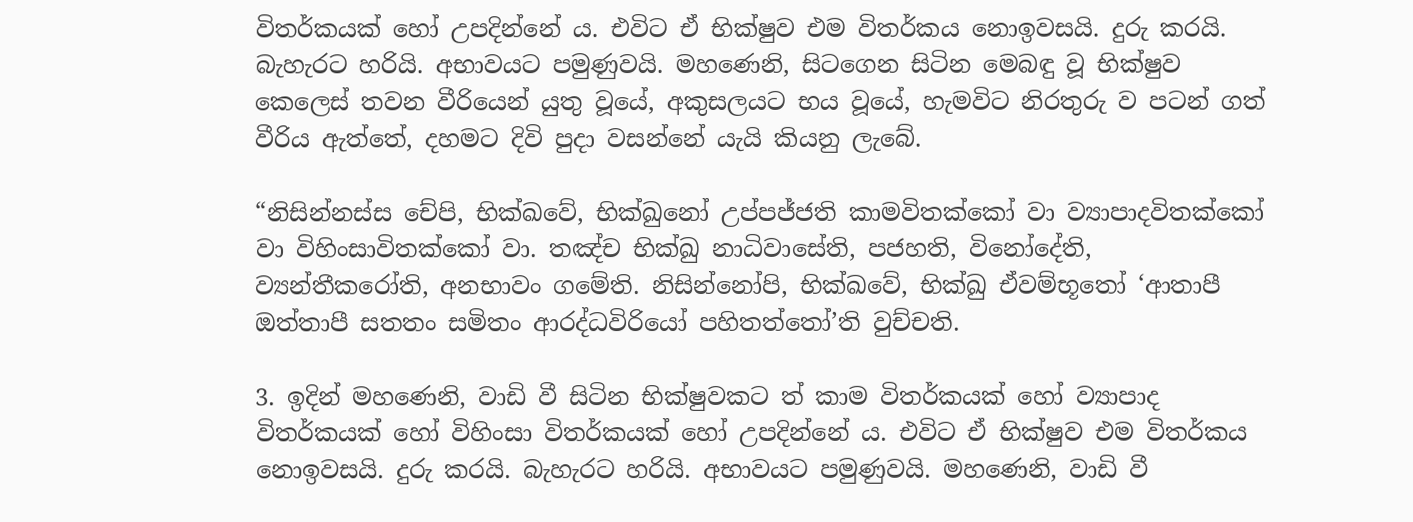විතර්කයක් හෝ උපදින්නේ ය. එවිට ඒ භික්ෂුව එම විතර්කය නොඉවසයි. දුරු කරයි. බැහැරට හරියි. අභාවයට පමුණුවයි. මහණෙනි, සිටගෙන සිටින මෙබඳු වූ භික්ෂුව කෙලෙස් තවන වීරියෙන් යුතු වූයේ, අකුසලයට භය වූයේ, හැමවිට නිරතුරු ව පටන් ගත් වීරිය ඇත්තේ, දහමට දිවි පුදා වසන්නේ යැයි කියනු ලැබේ.

“නිසින්නස්ස චේපි, භික්ඛවේ, භික්ඛුනෝ උප්පජ්ජති කාමවිතක්කෝ වා ව්‍යාපාදවිතක්කෝ වා විහිංසාවිතක්කෝ වා. තඤ්ච භික්ඛු නාධිවාසේති, පජහති, විනෝදේති, ව්‍යන්තීකරෝති, අනභාවං ගමේති. නිසින්නෝපි, භික්ඛවේ, භික්ඛු ඒවම්භූතෝ ‘ආතාපී ඔත්තාපී සතතං සමිතං ආරද්ධවිරියෝ පහිතත්තෝ’ති වුච්චති.

3. ඉදින් මහණෙනි, වාඩි වී සිටින භික්ෂුවකට ත් කාම විතර්කයක් හෝ ව්‍යාපාද විතර්කයක් හෝ විහිංසා විතර්කයක් හෝ උපදින්නේ ය. එවිට ඒ භික්ෂුව එම විතර්කය නොඉවසයි. දුරු කරයි. බැහැරට හරියි. අභාවයට පමුණුවයි. මහණෙනි, වාඩි වී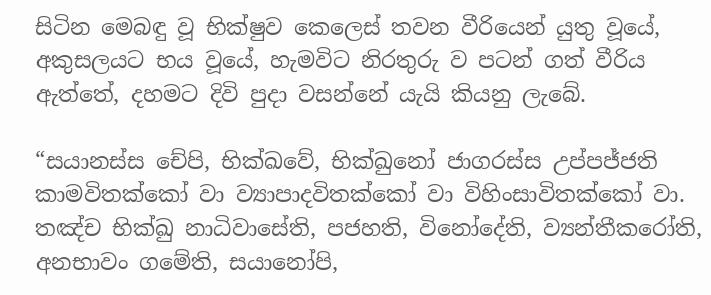සිටින මෙබඳු වූ භික්ෂුව කෙලෙස් තවන වීරියෙන් යුතු වූයේ, අකුසලයට භය වූයේ, හැමවිට නිරතුරු ව පටන් ගත් වීරිය ඇත්තේ, දහමට දිවි පුදා වසන්නේ යැයි කියනු ලැබේ.

“සයානස්ස චේපි, භික්ඛවේ, භික්ඛුනෝ ජාගරස්ස උප්පජ්ජති කාමවිතක්කෝ වා ව්‍යාපාදවිතක්කෝ වා විහිංසාවිතක්කෝ වා. තඤ්ච භික්ඛු නාධිවාසේති, පජහති, විනෝදේති, ව්‍යන්තීකරෝති, අනභාවං ගමේති, සයානෝපි,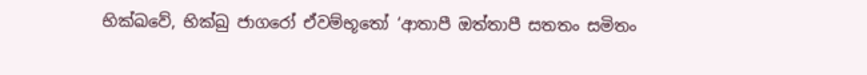භික්ඛවේ, භික්ඛු ජාගරෝ ඒවම්භූතෝ ‘ආතාපී ඔත්තාපී සතතං සමිතං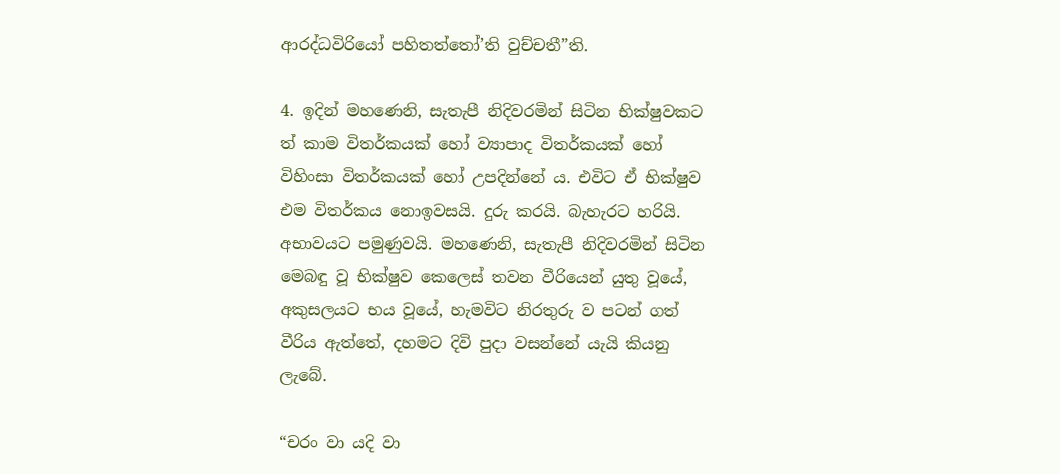ආරද්ධවිරියෝ පහිතත්තෝ’ති වුච්චතී”ති.

4. ඉදින් මහණෙනි, සැතැපී නිදිවරමින් සිටින භික්ෂුවකට ත් කාම විතර්කයක් හෝ ව්‍යාපාද විතර්කයක් හෝ විහිංසා විතර්කයක් හෝ උපදින්නේ ය. එවිට ඒ භික්ෂුව එම විතර්කය නොඉවසයි. දුරු කරයි. බැහැරට හරියි. අභාවයට පමුණුවයි. මහණෙනි, සැතැපී නිදිවරමින් සිටින මෙබඳු වූ භික්ෂුව කෙලෙස් තවන වීරියෙන් යුතු වූයේ, අකුසලයට භය වූයේ, හැමවිට නිරතුරු ව පටන් ගත් වීරිය ඇත්තේ, දහමට දිවි පුදා වසන්නේ යැයි කියනු ලැබේ.

“චරං වා යදි වා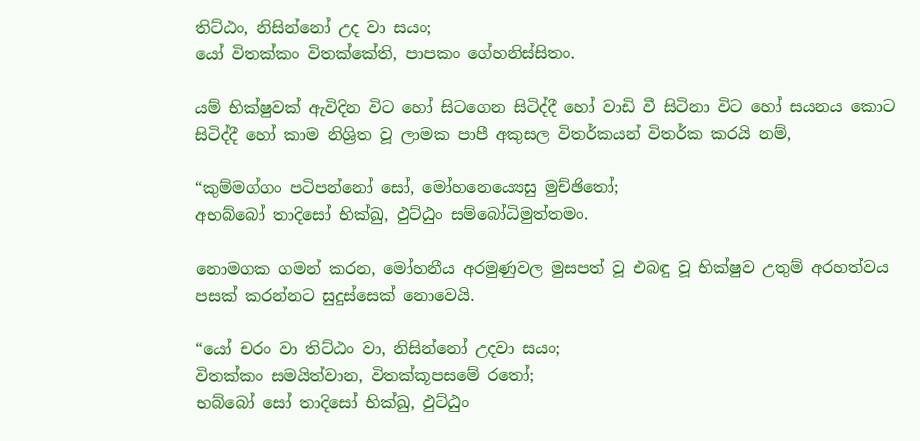තිට්ඨං, නිසින්නෝ උද වා සයං;
යෝ විතක්කං විතක්කේති, පාපකං ගේහනිස්සිතං.

යම් භික්ෂුවක් ඇවිදින විට හෝ සිටගෙන සිටිද්දී හෝ වාඩි වී සිටිනා විට හෝ සයනය කොට සිටිද්දී හෝ කාම නිශ්‍රිත වූ ලාමක පාපී අකුසල විතර්කයන් විතර්ක කරයි නම්,

“කුම්මග්ගං පටිපන්නෝ සෝ, මෝහනෙය්‍යෙසු මුච්ඡිතෝ;
අභබ්බෝ තාදිසෝ භික්ඛු, ඵුට්ඨුං සම්බෝධිමුත්තමං.

නොමගක ගමන් කරන, මෝහනීය අරමුණුවල මුසපත් වූ එබඳු වූ භික්ෂුව උතුම් අරහත්වය පසක් කරන්නට සුදුස්සෙක් නොවෙයි.

“යෝ චරං වා තිට්ඨං වා, නිසින්නෝ උදවා සයං;
විතක්කං සමයිත්වාන, විතක්කූපසමේ රතෝ;
භබ්බෝ සෝ තාදිසෝ භික්ඛු, ඵුට්ඨුං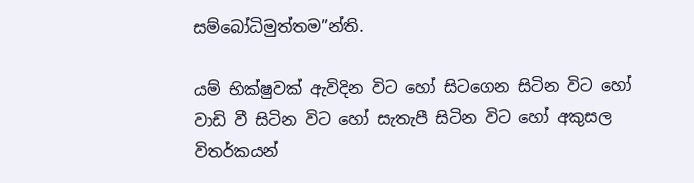සම්බෝධිමුත්තම”න්ති.

යම් භික්ෂුවක් ඇවිදින විට හෝ සිටගෙන සිටින විට හෝ වාඩි වී සිටින විට හෝ සැතැපී සිටින විට හෝ අකුසල විතර්කයන්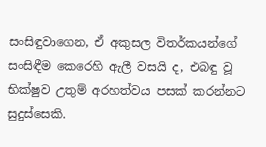සංසිඳුවාගෙන, ඒ අකුසල විතර්කයන්ගේ සංසිඳීම කෙරෙහි ඇලී වසයි ද, එබඳු වූ භික්ෂුව උතුම් අරහත්වය පසක් කරන්නට සුදුස්සෙකි.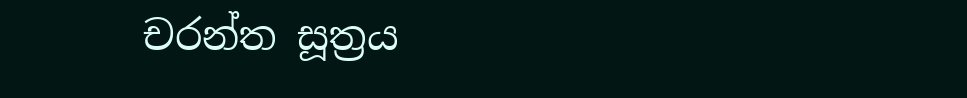චරන්ත සූත්‍රය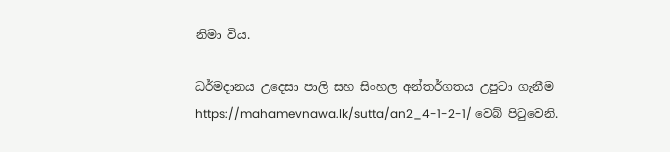නිමා විය.

ධර්මදානය උදෙසා පාලි සහ සිංහල අන්තර්ගතය උපුටා ගැනීම https://mahamevnawa.lk/sutta/an2_4-1-2-1/ වෙබ් පිටුවෙනි.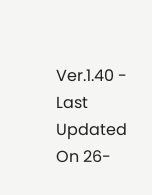Ver.1.40 - Last Updated On 26-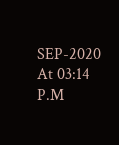SEP-2020 At 03:14 P.M